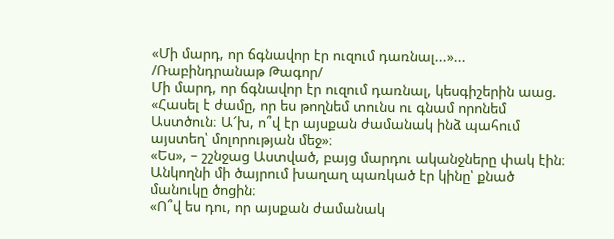«Մի մարդ, որ ճգնավոր էր ուզում դառնալ...»...
/Ռաբինդրանաթ Թագոր/
Մի մարդ, որ ճգնավոր էր ուզում դառնալ, կեսգիշերին աաց.
«Հասել է ժամը, որ ես թողնեմ տունս ու գնամ որոնեմ Աստծուն։ Ա՜խ, ո՞վ էր այսքան ժամանակ ինձ պահում այստեղ՝ մոլորության մեջ»։
«Ես», – շշնջաց Աստված, բայց մարդու ականջները փակ էին։
Անկողնի մի ծայրում խաղաղ պառկած էր կինը՝ քնած մանուկը ծոցին։
«Ո՞վ ես դու, որ այսքան ժամանակ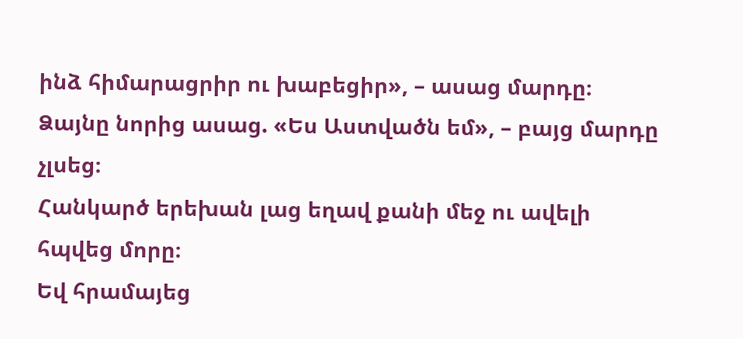ինձ հիմարացրիր ու խաբեցիր», – ասաց մարդը։
Ձայնը նորից ասաց. «Ես Աստվածն եմ», – բայց մարդը չլսեց։
Հանկարծ երեխան լաց եղավ քանի մեջ ու ավելի հպվեց մորը։
Եվ հրամայեց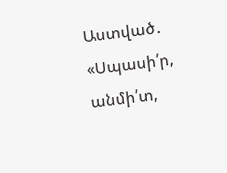Աստված․ «Սպասի՛ր, անմի՛տ,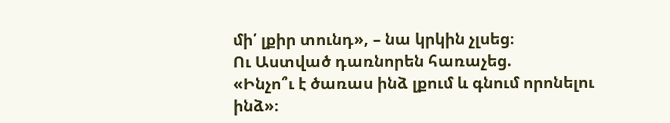մի՛ լքիր տունդ», – նա կրկին չլսեց։
Ու Աստված դառնորեն հառաչեց.
«Ինչո՞ւ է ծառաս ինձ լքում և գնում որոնելու ինձ»։